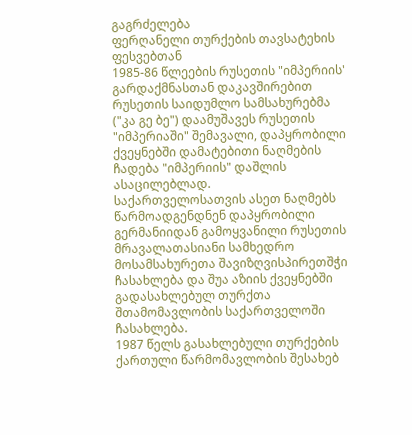გაგრძელება
ფერღანელი თურქების თავსატეხის ფესვებთან
1985-86 წლეების რუსეთის "იმპერიის' გარდაქმნასთან დაკავშირებით რუსეთის საიდუმლო სამსახურებმა ("კა გე ბე") დაამუშავეს რუსეთის "იმპერიაში" შემავალი, დაპყრობილი ქვეყნებში დამატებითი ნაღმების ჩადება "იმპერიის" დაშლის ასაცილებლად.
საქართველოსათვის ასეთ ნაღმებს წარმოადგენდნენ დაპყრობილი გერმანიიდან გამოყვანილი რუსეთის მრავალათასიანი სამხედრო მოსამსახურეთა შავიზღვისპირეთშჭი ჩასახლება და შუა აზიის ქვეყნებში გადასახლებულ თურქთა შთამომავლობის საქართველოში ჩასახლება.
1987 წელს გასახლებული თურქების ქართული წარმომავლობის შესახებ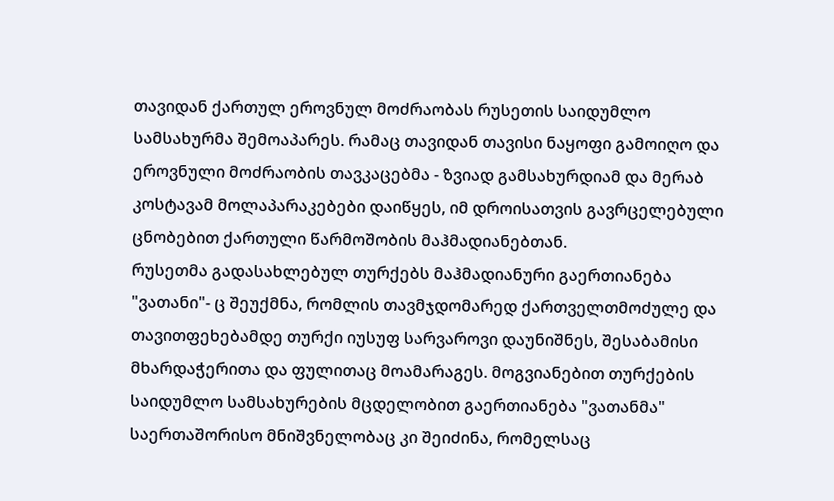თავიდან ქართულ ეროვნულ მოძრაობას რუსეთის საიდუმლო სამსახურმა შემოაპარეს. რამაც თავიდან თავისი ნაყოფი გამოიღო და ეროვნული მოძრაობის თავკაცებმა - ზვიად გამსახურდიამ და მერაბ კოსტავამ მოლაპარაკებები დაიწყეს, იმ დროისათვის გავრცელებული ცნობებით ქართული წარმოშობის მაჰმადიანებთან.
რუსეთმა გადასახლებულ თურქებს მაჰმადიანური გაერთიანება "ვათანი"- ც შეუქმნა, რომლის თავმჯდომარედ ქართველთმოძულე და თავითფეხებამდე თურქი იუსუფ სარვაროვი დაუნიშნეს, შესაბამისი მხარდაჭერითა და ფულითაც მოამარაგეს. მოგვიანებით თურქების საიდუმლო სამსახურების მცდელობით გაერთიანება "ვათანმა" საერთაშორისო მნიშვნელობაც კი შეიძინა, რომელსაც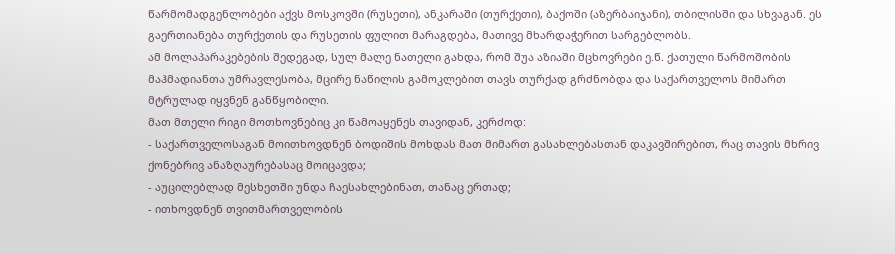წარმომადგენლობები აქვს მოსკოვში (რუსეთი), ანკარაში (თურქეთი), ბაქოში (აზერბაიჯანი), თბილისში და სხვაგან. ეს გაერთიანება თურქეთის და რუსეთის ფულით მარაგდება, მათივე მხარდაჭერით სარგებლობს.
ამ მოლაპარაკებების შედეგად, სულ მალე ნათელი გახდა, რომ შუა აზიაში მცხოვრები ე.წ. ქათული წარმოშობის მაჰმადიანთა უმრავლესობა, მცირე ნაწილის გამოკლებით თავს თურქად გრძნობდა და საქართველოს მიმართ მტრულად იყვნენ განწყობილი.
მათ მთელი რიგი მოთხოვნებიც კი წამოაყენეს თავიდან, კერძოდ:
- საქართველოსაგან მოითხოვდნენ ბოდიშის მოხდას მათ მიმართ გასახლებასთან დაკავშირებით, რაც თავის მხრივ ქონებრივ ანაზღაურებასაც მოიცავდა;
- აუცილებლად მესხეთში უნდა ჩაესახლებინათ, თანაც ერთად;
- ითხოვდნენ თვითმართველობის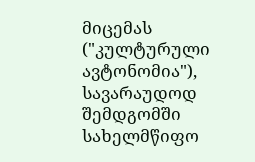მიცემას ("კულტურული ავტონომია"), სავარაუდოდ შემდგომში სახელმწიფო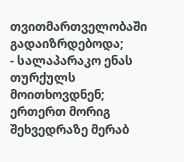თვითმართველობაში გადაიზრდებოდა;
- სალაპარაკო ენას თურქულს მოითხოვდნენ;
ერთერთ მორიგ შეხვედრაზე მერაბ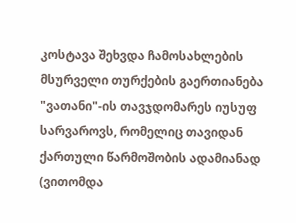კოსტავა შეხვდა ჩამოსახლების მსურველი თურქების გაერთიანება "ვათანი"-ის თავჯდომარეს იუსუფ სარვაროვს, რომელიც თავიდან ქართული წარმოშობის ადამიანად (ვითომდა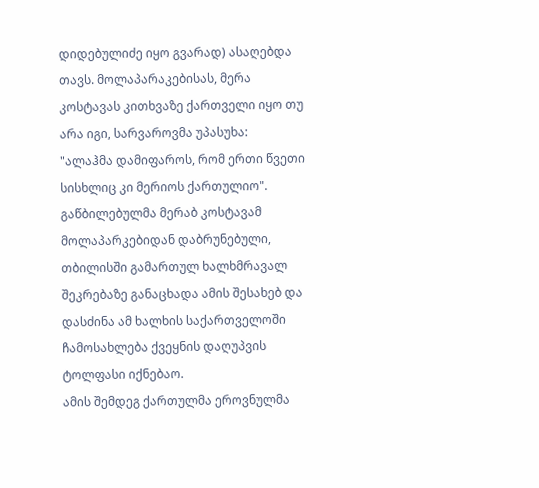დიდებულიძე იყო გვარად) ასაღებდა თავს. მოლაპარაკებისას, მერა კოსტავას კითხვაზე ქართველი იყო თუ არა იგი, სარვაროვმა უპასუხა:
"ალაჰმა დამიფაროს, რომ ერთი წვეთი სისხლიც კი მერიოს ქართულიო".
გაწბილებულმა მერაბ კოსტავამ მოლაპარკებიდან დაბრუნებული, თბილისში გამართულ ხალხმრავალ შეკრებაზე განაცხადა ამის შესახებ და დასძინა ამ ხალხის საქართველოში ჩამოსახლება ქვეყნის დაღუპვის ტოლფასი იქნებაო.
ამის შემდეგ ქართულმა ეროვნულმა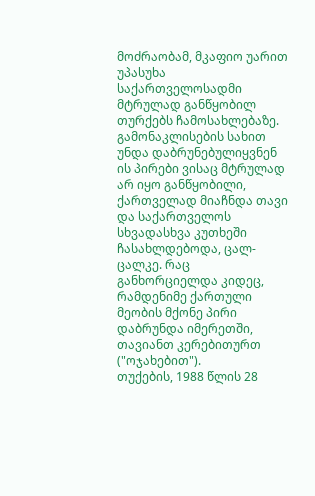მოძრაობამ, მკაფიო უარით უპასუხა საქართველოსადმი მტრულად განწყობილ თურქებს ჩამოსახლებაზე. გამონაკლისების სახით უნდა დაბრუნებულიყვნენ ის პირები ვისაც მტრულად არ იყო განწყობილი, ქართველად მიაჩნდა თავი და საქართველოს სხვადასხვა კუთხეში ჩასახლდებოდა, ცალ-ცალკე. რაც განხორციელდა კიდეც, რამდენიმე ქართული მეობის მქონე პირი დაბრუნდა იმერეთში, თავიანთ კერებითურთ ("ოჯახებით").
თუქების, 1988 წლის 28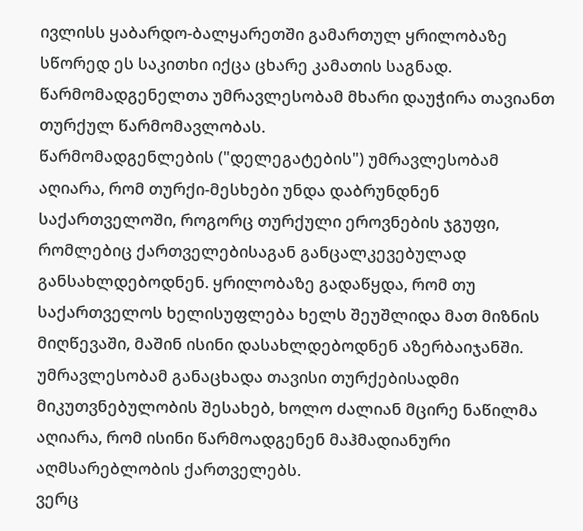ივლისს ყაბარდო-ბალყარეთში გამართულ ყრილობაზე სწორედ ეს საკითხი იქცა ცხარე კამათის საგნად. წარმომადგენელთა უმრავლესობამ მხარი დაუჭირა თავიანთ თურქულ წარმომავლობას.
წარმომადგენლების ("დელეგატების") უმრავლესობამ აღიარა, რომ თურქი-მესხები უნდა დაბრუნდნენ საქართველოში, როგორც თურქული ეროვნების ჯგუფი, რომლებიც ქართველებისაგან განცალკევებულად განსახლდებოდნენ. ყრილობაზე გადაწყდა, რომ თუ საქართველოს ხელისუფლება ხელს შეუშლიდა მათ მიზნის მიღწევაში, მაშინ ისინი დასახლდებოდნენ აზერბაიჯანში.
უმრავლესობამ განაცხადა თავისი თურქებისადმი მიკუთვნებულობის შესახებ, ხოლო ძალიან მცირე ნაწილმა აღიარა, რომ ისინი წარმოადგენენ მაჰმადიანური აღმსარებლობის ქართველებს.
ვერც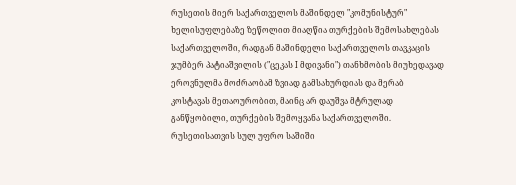რუსეთის მიერ საქართველოს მაშინდელ "კომუნისტურ" ხელისუფლებაზე ზეწოლით მიაღწია თურქების შემოსახლებას საქართველოში, რადგან მაშინდელი საქართველოს თავკაცის ჯუმბერ პატიაშვილის ("ცეკას I მდივანი") თანხმობის მიუხედავად ეროვნულმა მოძრაობამ ზვიად გამსახურდიას და მერაბ კოსტავას მეთაოურობით, მაინც არ დაუშვა მტრულად განწყობილი, თურქების შემოყვანა საქართველოში.
რუსეთისათვის სულ უფრო საშიში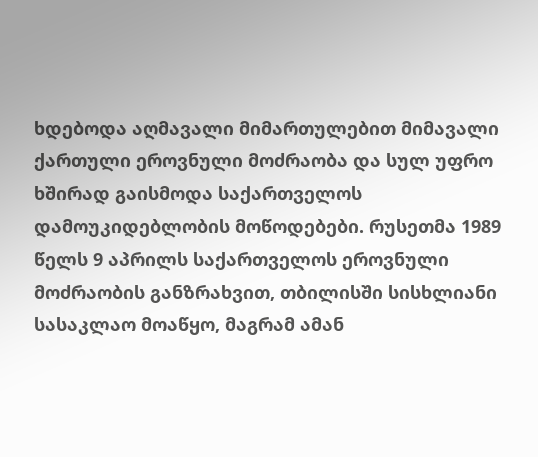ხდებოდა აღმავალი მიმართულებით მიმავალი ქართული ეროვნული მოძრაობა და სულ უფრო ხშირად გაისმოდა საქართველოს დამოუკიდებლობის მოწოდებები. რუსეთმა 1989 წელს 9 აპრილს საქართველოს ეროვნული მოძრაობის განზრახვით, თბილისში სისხლიანი სასაკლაო მოაწყო, მაგრამ ამან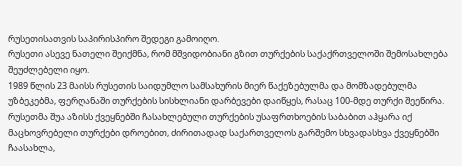რუსეთისათვის საპირისპირო შედეგი გამოიღო.
რუსეთი ასევე ნათელი შეიქმნა, რომ მშვიდობიანი გზით თურქების საქაქრთველოში შემოსახლება შეუძლებელი იყო.
1989 წლის 23 მაისს რუსეთის საიდუმლო სამსახურის მიერ წაქეზებულმა და მომზადებულმა უზბეკებმა, ფერღანაში თურქების სისხლიანი დარბევები დაიწყეს, რასაც 100-მდე თურქი შეეწირა. რუსეთმა შუა აზისს ქვეყნებში ჩასახლებული თურქების უსაფრთხოების საბაბით აჰყარა იქ მაცხოვრებელი თურქები დროებით, ძირითადად საქართველოს გარშემო სხვადასხვა ქვეყნებში ჩაასახლა,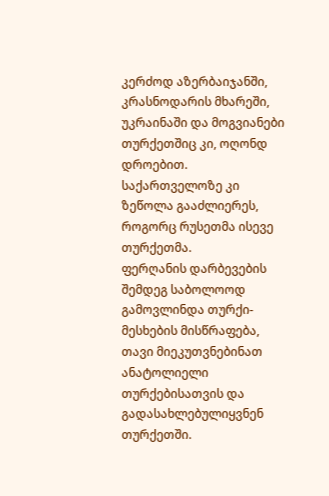კერძოდ აზერბაიჯანში, კრასნოდარის მხარეში, უკრაინაში და მოგვიანები თურქეთშიც კი, ოღონდ დროებით. საქართველოზე კი ზეწოლა გააძლიერეს, როგორც რუსეთმა ისევე თურქეთმა.
ფერღანის დარბევების შემდეგ საბოლოოდ გამოვლინდა თურქი-მესხების მისწრაფება, თავი მიეკუთვნებინათ ანატოლიელი თურქებისათვის და გადასახლებულიყვნენ თურქეთში.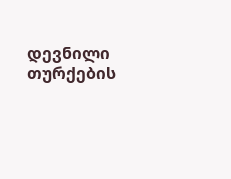დევნილი თურქების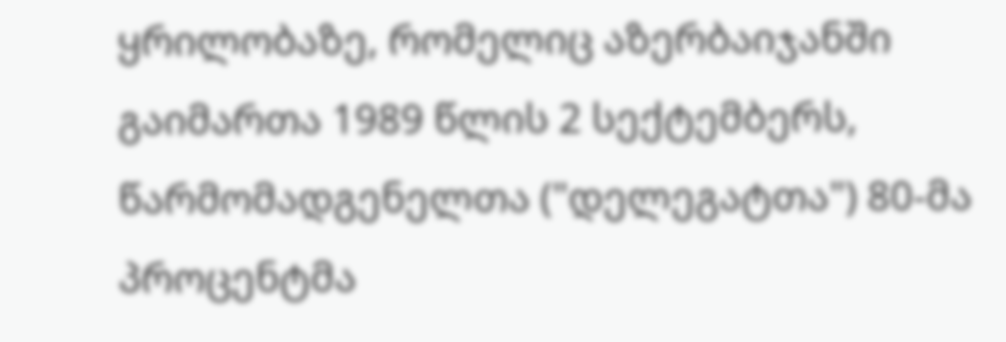ყრილობაზე, რომელიც აზერბაიჯანში გაიმართა 1989 წლის 2 სექტემბერს, წარმომადგენელთა ("დელეგატთა") 80-მა პროცენტმა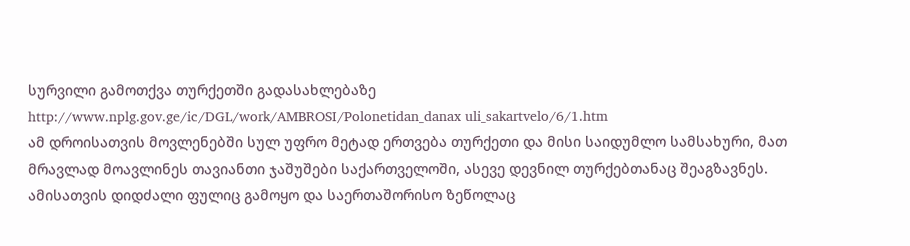სურვილი გამოთქვა თურქეთში გადასახლებაზე
http://www.nplg.gov.ge/ic/DGL/work/AMBROSI/Polonetidan_danax uli_sakartvelo/6/1.htm
ამ დროისათვის მოვლენებში სულ უფრო მეტად ერთვება თურქეთი და მისი საიდუმლო სამსახური, მათ მრავლად მოავლინეს თავიანთი ჯაშუშები საქართველოში, ასევე დევნილ თურქებთანაც შეაგზავნეს. ამისათვის დიდძალი ფულიც გამოყო და საერთაშორისო ზეწოლაც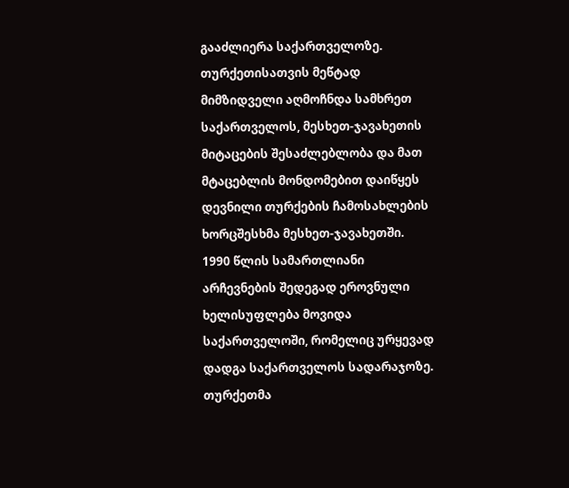გააძლიერა საქართველოზე.
თურქეთისათვის მეწტად მიმზიდველი აღმოჩნდა სამხრეთ საქართველოს, მესხეთ-ჯავახეთის მიტაცების შესაძლებლობა და მათ მტაცებლის მონდომებით დაიწყეს დევნილი თურქების ჩამოსახლების ხორცშესხმა მესხეთ-ჯავახეთში.
1990 წლის სამართლიანი არჩევნების შედეგად ეროვნული ხელისუფლება მოვიდა საქართველოში, რომელიც ურყევად დადგა საქართველოს სადარაჯოზე.
თურქეთმა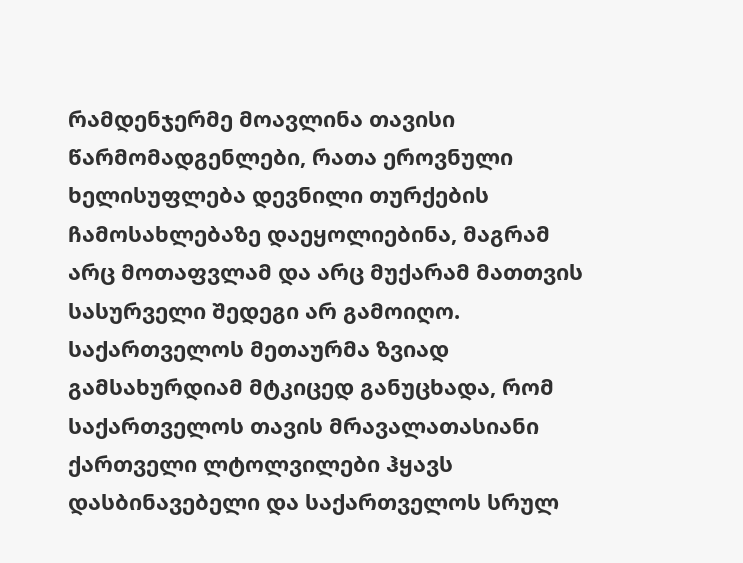რამდენჯერმე მოავლინა თავისი წარმომადგენლები, რათა ეროვნული ხელისუფლება დევნილი თურქების ჩამოსახლებაზე დაეყოლიებინა, მაგრამ არც მოთაფვლამ და არც მუქარამ მათთვის სასურველი შედეგი არ გამოიღო. საქართველოს მეთაურმა ზვიად გამსახურდიამ მტკიცედ განუცხადა, რომ საქართველოს თავის მრავალათასიანი ქართველი ლტოლვილები ჰყავს დასბინავებელი და საქართველოს სრულ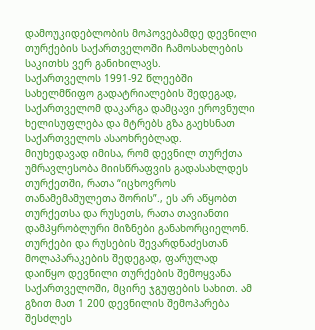დამოუკიდებლობის მოპოვებამდე დევნილი თურქების საქართველოში ჩამოსახლების საკითხს ვერ განიხილავს.
საქართველოს 1991-92 წლეებში სახელმწიფო გადატრიალების შედეგად, საქართველომ დაკარგა დამცავი ეროვნული ხელისუფლება და მტრებს გზა გაეხსნათ საქართველოს ასაოხრებლად.
მიუხედავად იმისა, რომ დევნილ თურქთა უმრავლესობა მიისწრაფვის გადასახლდეს თურქეთში, რათა “იცხოვროს თანამემამულეთა შორის”., ეს არ აწყობთ თურქეთსა და რუსეთს, რათა თავიანთი დამპყრობლური მიზნები განახორციელონ.
თურქები და რუსების შევარდნაძესთან მოლაპარაკების შედეგად, ფარულად დაიწყო დევნილი თურქების შემოყვანა საქართველოში, მცირე ჯგუფების სახით. ამ გზით მათ 1 200 დევნილის შემოპარება შესძლეს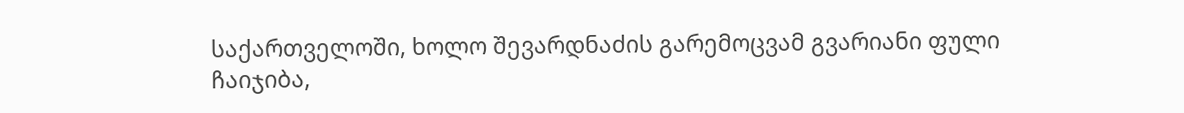საქართველოში, ხოლო შევარდნაძის გარემოცვამ გვარიანი ფული ჩაიჯიბა,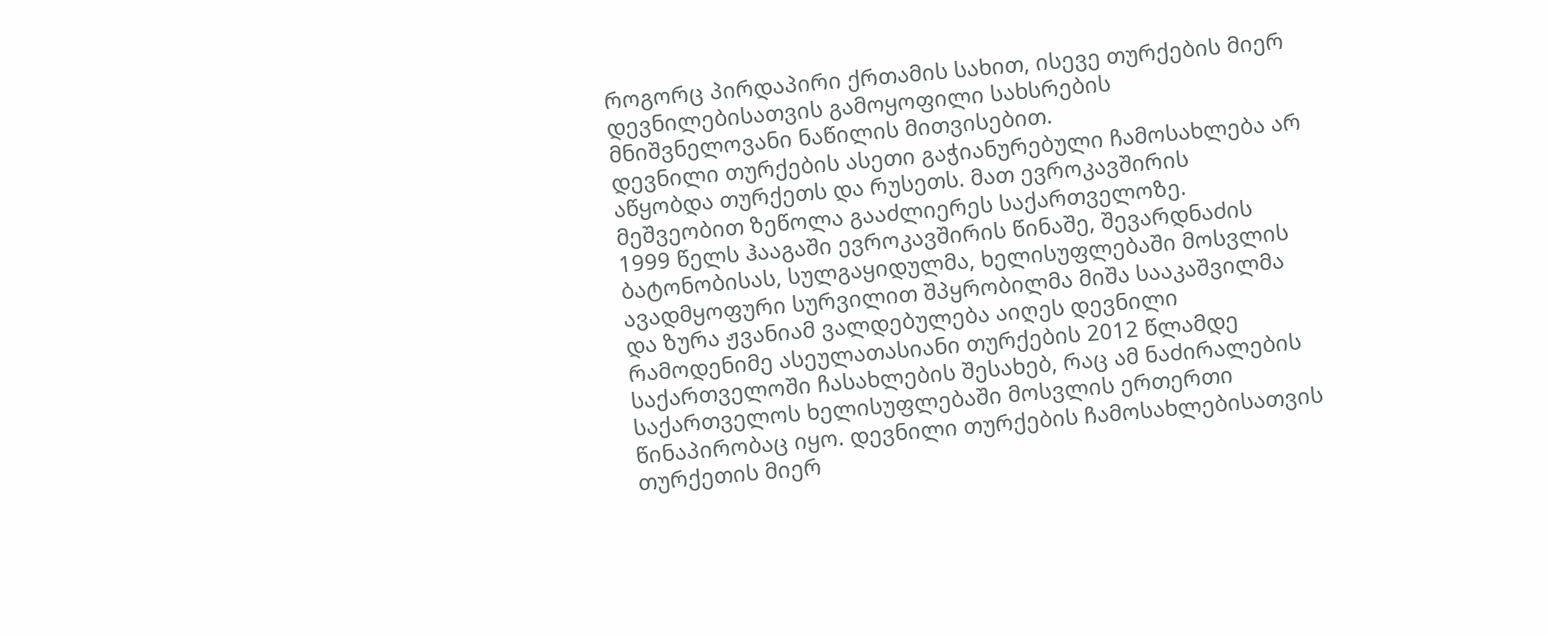როგორც პირდაპირი ქრთამის სახით, ისევე თურქების მიერ დევნილებისათვის გამოყოფილი სახსრების მნიშვნელოვანი ნაწილის მითვისებით.
დევნილი თურქების ასეთი გაჭიანურებული ჩამოსახლება არ აწყობდა თურქეთს და რუსეთს. მათ ევროკავშირის მეშვეობით ზეწოლა გააძლიერეს საქართველოზე.
1999 წელს ჰააგაში ევროკავშირის წინაშე, შევარდნაძის ბატონობისას, სულგაყიდულმა, ხელისუფლებაში მოსვლის ავადმყოფური სურვილით შპყრობილმა მიშა სააკაშვილმა და ზურა ჟვანიამ ვალდებულება აიღეს დევნილი რამოდენიმე ასეულათასიანი თურქების 2012 წლამდე საქართველოში ჩასახლების შესახებ, რაც ამ ნაძირალების საქართველოს ხელისუფლებაში მოსვლის ერთერთი წინაპირობაც იყო. დევნილი თურქების ჩამოსახლებისათვის თურქეთის მიერ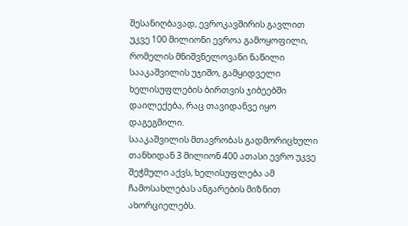შესანიღბავად, ევროკავშირის გავლით უკვე 100 მილიონი ევროა გამოყოფილი, რომელის მნიშვნელოვანი ნაწილი სააკაშვილის უჯიშო, გამყიდველი ხელისუფლების ბირთვის ჯიბეებში დაილექება, რაც თავიდანვე იყო დაგეგმილი.
სააკაშვილის მთავრობას გადმორიცხული თანხიდან 3 მილიონ 400 ათასი ევრო უკვე შეჭმული აქვს, ხელისუფლება ამ ჩამოსახლებას ანგარების მიზნით ახორციელებს.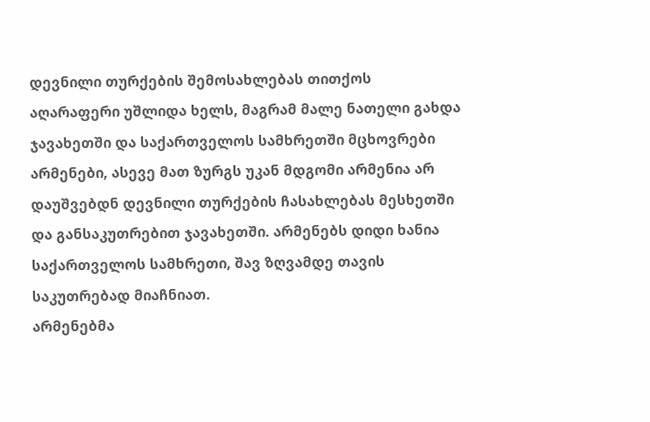დევნილი თურქების შემოსახლებას თითქოს აღარაფერი უშლიდა ხელს, მაგრამ მალე ნათელი გახდა ჯავახეთში და საქართველოს სამხრეთში მცხოვრები არმენები, ასევე მათ ზურგს უკან მდგომი არმენია არ დაუშვებდნ დევნილი თურქების ჩასახლებას მესხეთში და განსაკუთრებით ჯავახეთში. არმენებს დიდი ხანია საქართველოს სამხრეთი, შავ ზღვამდე თავის საკუთრებად მიაჩნიათ.
არმენებმა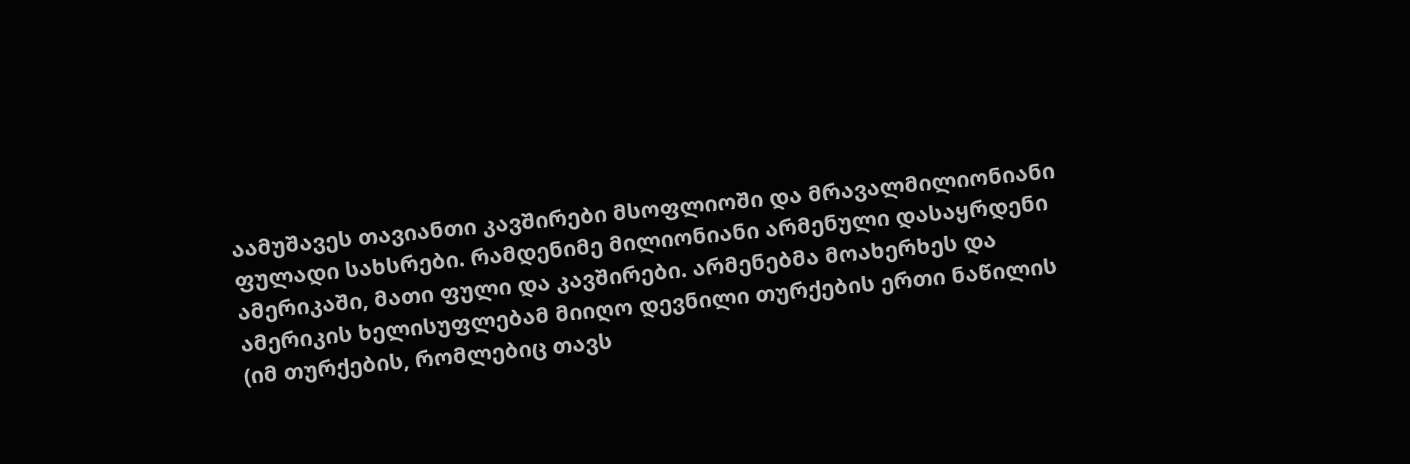აამუშავეს თავიანთი კავშირები მსოფლიოში და მრავალმილიონიანი ფულადი სახსრები. რამდენიმე მილიონიანი არმენული დასაყრდენი ამერიკაში, მათი ფული და კავშირები. არმენებმა მოახერხეს და ამერიკის ხელისუფლებამ მიიღო დევნილი თურქების ერთი ნაწილის (იმ თურქების, რომლებიც თავს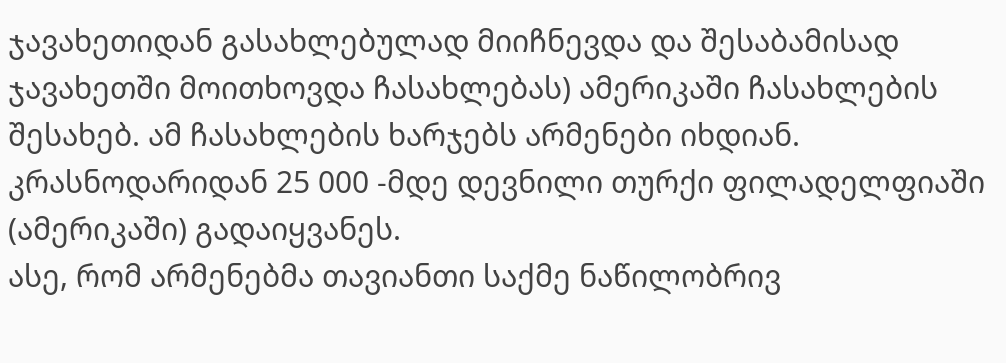ჯავახეთიდან გასახლებულად მიიჩნევდა და შესაბამისად ჯავახეთში მოითხოვდა ჩასახლებას) ამერიკაში ჩასახლების შესახებ. ამ ჩასახლების ხარჯებს არმენები იხდიან. კრასნოდარიდან 25 000 -მდე დევნილი თურქი ფილადელფიაში (ამერიკაში) გადაიყვანეს.
ასე, რომ არმენებმა თავიანთი საქმე ნაწილობრივ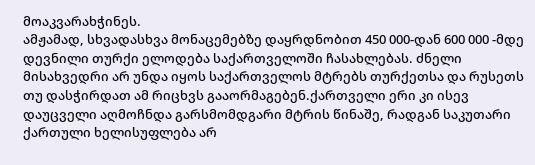მოაკვარახჭინეს.
ამჟამად, სხვადასხვა მონაცემებზე დაყრდნობით 450 000-დან 600 000 -მდე დევნილი თურქი ელოდება საქართველოში ჩასახლებას. ძნელი მისახვედრი არ უნდა იყოს საქართველოს მტრებს თურქეთსა და რუსეთს თუ დასჭირდათ ამ რიცხვს გააორმაგებენ.ქართველი ერი კი ისევ დაუცველი აღმოჩნდა გარსმომდგარი მტრის წინაშე, რადგან საკუთარი ქართული ხელისუფლება არ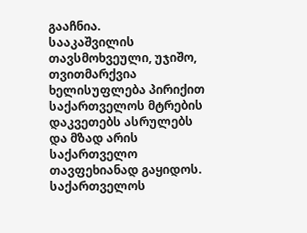გააჩნია.
სააკაშვილის თავსმოხვეული, უჯიშო, თვითმარქვია ხელისუფლება პირიქით საქართველოს მტრების დაკვეთებს ასრულებს და მზად არის საქართველო თავფეხიანად გაყიდოს.
საქართველოს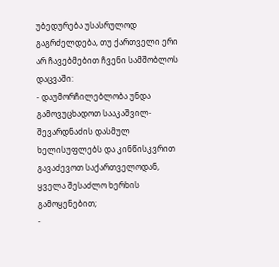უბედურება უსასრულოდ გაგრძელდება, თუ ქართველი ერი არ ჩავებმებით ჩვენი სამშობლოს დაცვაში:
- დაუმორჩილებლობა უნდა გამოვუცხადოთ სააკაშვილ-შევარდნაძის დასმულ ხელისუფლებს და კინწისკვრით გავაძევოთ საქართველოდან, ყველა შესაძლო ხერხის გამოყენებით;
-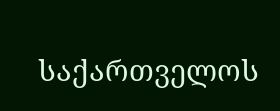საქართველოს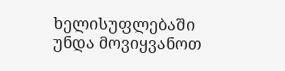ხელისუფლებაში უნდა მოვიყვანოთ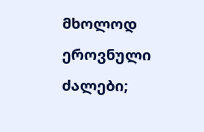მხოლოდ ეროვნული ძალები;